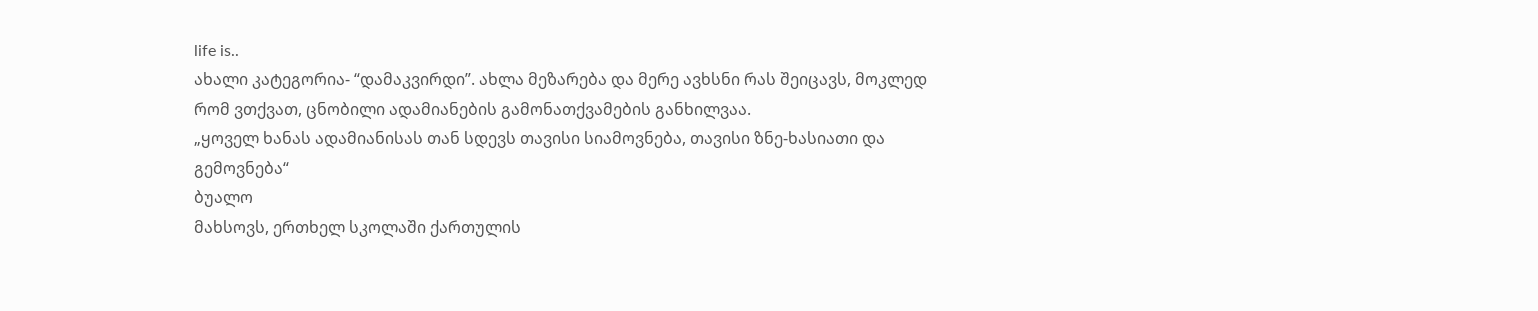life is..
ახალი კატეგორია- “დამაკვირდი”. ახლა მეზარება და მერე ავხსნი რას შეიცავს, მოკლედ რომ ვთქვათ, ცნობილი ადამიანების გამონათქვამების განხილვაა.
„ყოველ ხანას ადამიანისას თან სდევს თავისი სიამოვნება, თავისი ზნე-ხასიათი და გემოვნება“
ბუალო
მახსოვს, ერთხელ სკოლაში ქართულის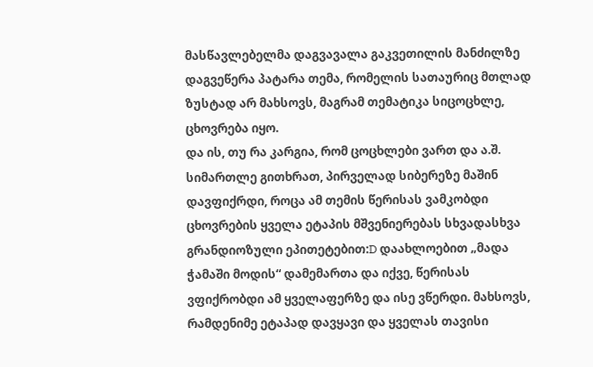მასწავლებელმა დაგვავალა გაკვეთილის მანძილზე დაგვეწერა პატარა თემა, რომელის სათაურიც მთლად ზუსტად არ მახსოვს, მაგრამ თემატიკა სიცოცხლე, ცხოვრება იყო.
და ის, თუ რა კარგია, რომ ცოცხლები ვართ და ა.შ. სიმართლე გითხრათ, პირველად სიბერეზე მაშინ დავფიქრდი, როცა ამ თემის წერისას ვამკობდი ცხოვრების ყველა ეტაპის მშვენიერებას სხვადასხვა გრანდიოზული ეპითეტებით:D დაახლოებით „მადა ჭამაში მოდის“ დამემართა და იქვე, წერისას ვფიქრობდი ამ ყველაფერზე და ისე ვწერდი. მახსოვს, რამდენიმე ეტაპად დავყავი და ყველას თავისი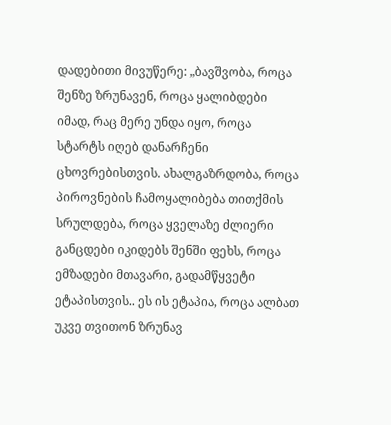დადებითი მივუწერე: „ბავშვობა, როცა შენზე ზრუნავენ, როცა ყალიბდები იმად, რაც მერე უნდა იყო, როცა სტარტს იღებ დანარჩენი ცხოვრებისთვის. ახალგაზრდობა, როცა პიროვნების ჩამოყალიბება თითქმის სრულდება, როცა ყველაზე ძლიერი განცდები იკიდებს შენში ფეხს, როცა ემზადები მთავარი, გადამწყვეტი ეტაპისთვის.. ეს ის ეტაპია, როცა ალბათ უკვე თვითონ ზრუნავ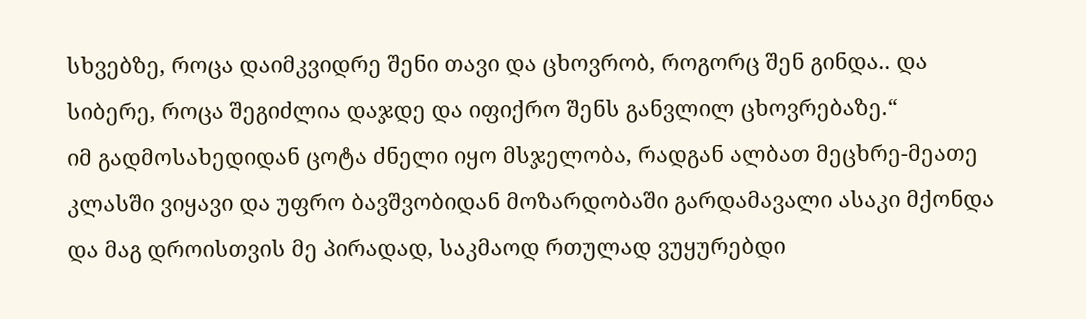სხვებზე, როცა დაიმკვიდრე შენი თავი და ცხოვრობ, როგორც შენ გინდა.. და სიბერე, როცა შეგიძლია დაჯდე და იფიქრო შენს განვლილ ცხოვრებაზე.“
იმ გადმოსახედიდან ცოტა ძნელი იყო მსჯელობა, რადგან ალბათ მეცხრე-მეათე კლასში ვიყავი და უფრო ბავშვობიდან მოზარდობაში გარდამავალი ასაკი მქონდა და მაგ დროისთვის მე პირადად, საკმაოდ რთულად ვუყურებდი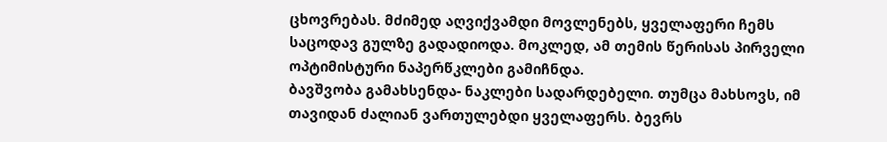ცხოვრებას. მძიმედ აღვიქვამდი მოვლენებს, ყველაფერი ჩემს საცოდავ გულზე გადადიოდა. მოკლედ, ამ თემის წერისას პირველი ოპტიმისტური ნაპერწკლები გამიჩნდა.
ბავშვობა გამახსენდა- ნაკლები სადარდებელი. თუმცა მახსოვს, იმ თავიდან ძალიან ვართულებდი ყველაფერს. ბევრს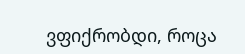ვფიქრობდი, როცა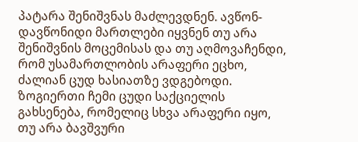პატარა შენიშვნას მაძლევდნენ. ავწონ-დავწონიდი მართლები იყვნენ თუ არა შენიშვნის მოცემისას და თუ აღმოვაჩენდი, რომ უსამართლობის არაფერი ეცხო, ძალიან ცუდ ხასიათზე ვდგებოდი. ზოგიერთი ჩემი ცუდი საქციელის გახსენება, რომელიც სხვა არაფერი იყო, თუ არა ბავშვური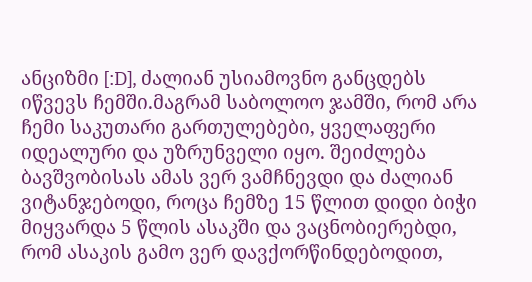ანციზმი [:D], ძალიან უსიამოვნო განცდებს იწვევს ჩემში.მაგრამ საბოლოო ჯამში, რომ არა ჩემი საკუთარი გართულებები, ყველაფერი იდეალური და უზრუნველი იყო. შეიძლება ბავშვობისას ამას ვერ ვამჩნევდი და ძალიან ვიტანჯებოდი, როცა ჩემზე 15 წლით დიდი ბიჭი მიყვარდა 5 წლის ასაკში და ვაცნობიერებდი, რომ ასაკის გამო ვერ დავქორწინდებოდით,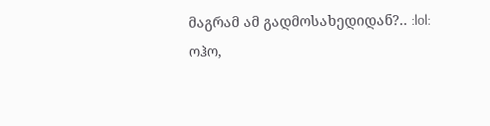მაგრამ ამ გადმოსახედიდან?.. :lol:
ოჰო,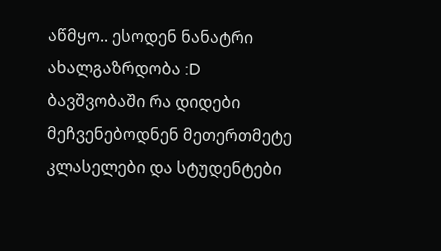აწმყო.. ესოდენ ნანატრი ახალგაზრდობა :D ბავშვობაში რა დიდები მეჩვენებოდნენ მეთერთმეტე კლასელები და სტუდენტები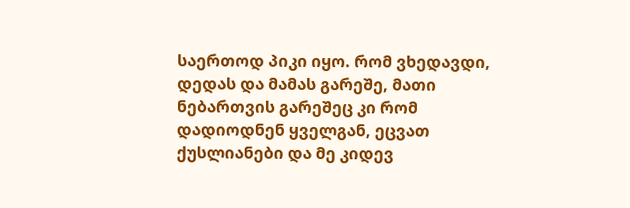საერთოდ პიკი იყო. რომ ვხედავდი, დედას და მამას გარეშე, მათი ნებართვის გარეშეც კი რომ დადიოდნენ ყველგან, ეცვათ ქუსლიანები და მე კიდევ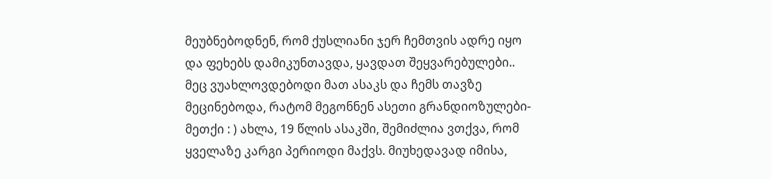მეუბნებოდნენ, რომ ქუსლიანი ჯერ ჩემთვის ადრე იყო და ფეხებს დამიკუნთავდა, ყავდათ შეყვარებულები.. მეც ვუახლოვდებოდი მათ ასაკს და ჩემს თავზე მეცინებოდა, რატომ მეგონნენ ასეთი გრანდიოზულები-მეთქი : ) ახლა, 19 წლის ასაკში, შემიძლია ვთქვა, რომ ყველაზე კარგი პერიოდი მაქვს. მიუხედავად იმისა,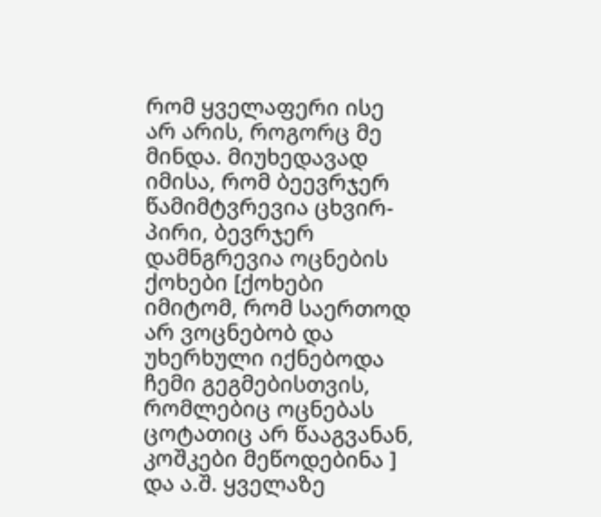რომ ყველაფერი ისე არ არის, როგორც მე მინდა. მიუხედავად იმისა, რომ ბეევრჯერ წამიმტვრევია ცხვირ-პირი, ბევრჯერ დამნგრევია ოცნების ქოხები [ქოხები იმიტომ, რომ საერთოდ არ ვოცნებობ და უხერხული იქნებოდა ჩემი გეგმებისთვის, რომლებიც ოცნებას ცოტათიც არ წააგვანან, კოშკები მეწოდებინა ] და ა.შ. ყველაზე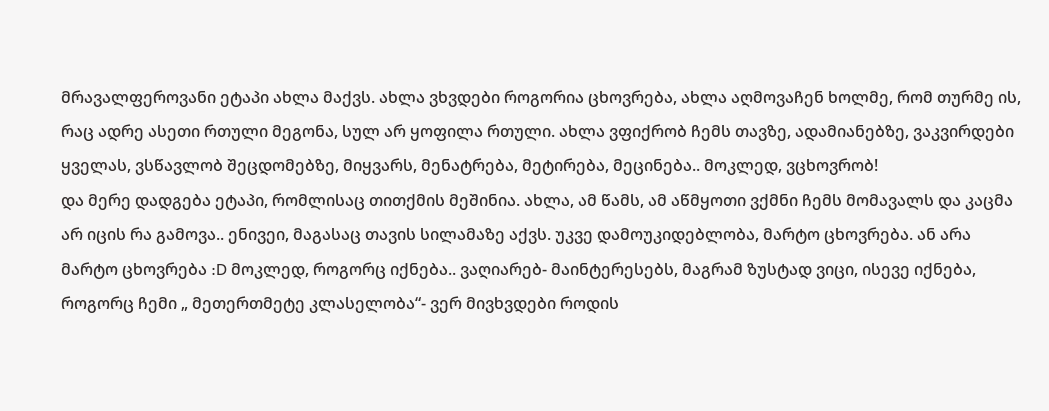მრავალფეროვანი ეტაპი ახლა მაქვს. ახლა ვხვდები როგორია ცხოვრება, ახლა აღმოვაჩენ ხოლმე, რომ თურმე ის, რაც ადრე ასეთი რთული მეგონა, სულ არ ყოფილა რთული. ახლა ვფიქრობ ჩემს თავზე, ადამიანებზე, ვაკვირდები ყველას, ვსწავლობ შეცდომებზე, მიყვარს, მენატრება, მეტირება, მეცინება.. მოკლედ, ვცხოვრობ!
და მერე დადგება ეტაპი, რომლისაც თითქმის მეშინია. ახლა, ამ წამს, ამ აწმყოთი ვქმნი ჩემს მომავალს და კაცმა არ იცის რა გამოვა.. ენივეი, მაგასაც თავის სილამაზე აქვს. უკვე დამოუკიდებლობა, მარტო ცხოვრება. ან არა მარტო ცხოვრება :D მოკლედ, როგორც იქნება.. ვაღიარებ- მაინტერესებს, მაგრამ ზუსტად ვიცი, ისევე იქნება, როგორც ჩემი „ მეთერთმეტე კლასელობა“- ვერ მივხვდები როდის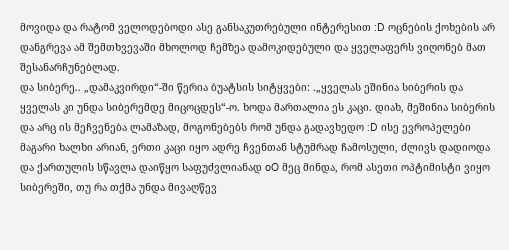მოვიდა და რატომ ველოდებოდი ასე განსაკუთრებული ინტერესით :D ოცნების ქოხების არ დანგრევა ამ შემთხვევაში მხოლოდ ჩემზეა დამოკიდებული და ყველაფერს ვიღონებ მათ შესანარჩუნებლად.
და სიბერე.. „დამაკვირდი“-ში წერია ბუატსის სიტყვები: .„ყველას ეშინია სიბერის და ყველას კი უნდა სიბერემდე მიცოცდეს“-ო. ხოდა მართალია ეს კაცი. დიახ, მეშინია სიბერის და არც ის მეჩვენება ლამაზად, მოგონებებს რომ უნდა გადავხედო :D ისე ევროპელები მაგარი ხალხი არიან, ერთი კაცი იყო ადრე ჩვენთან სტუმრად ჩამოსული, ძლივს დადიოდა და ქართულის სწავლა დაიწყო საფუძვლიანად oO მეც მინდა, რომ ასეთი ოპტიმისტი ვიყო სიბერეში, თუ რა თქმა უნდა მივაღწევ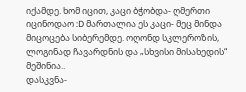იქამდე. ხომ იცით, კაცი ბჭობდა- ღმერთი იცინოდაო :D მართალია ეს კაცი- მეც მინდა მიცოცება სიბერემდე. ოღონდ სკლეროზის, ლოგინად ჩავარდნის და „სხვისი მისახედის“ მეშინია..
დასკვნა-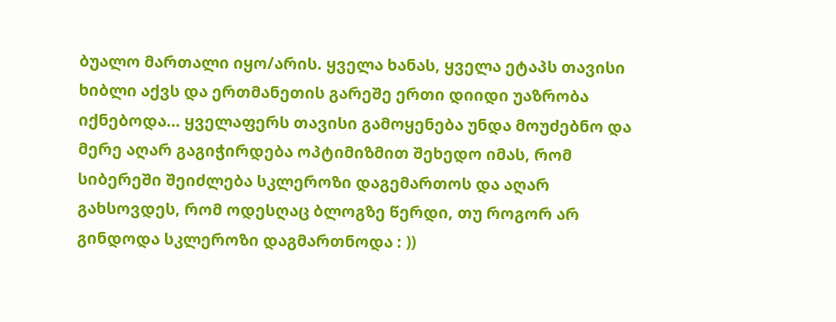ბუალო მართალი იყო/არის. ყველა ხანას, ყველა ეტაპს თავისი ხიბლი აქვს და ერთმანეთის გარეშე ერთი დიიდი უაზრობა იქნებოდა… ყველაფერს თავისი გამოყენება უნდა მოუძებნო და მერე აღარ გაგიჭირდება ოპტიმიზმით შეხედო იმას, რომ სიბერეში შეიძლება სკლეროზი დაგემართოს და აღარ გახსოვდეს, რომ ოდესღაც ბლოგზე წერდი, თუ როგორ არ გინდოდა სკლეროზი დაგმართნოდა : ))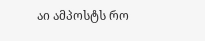აი ამპოსტს რო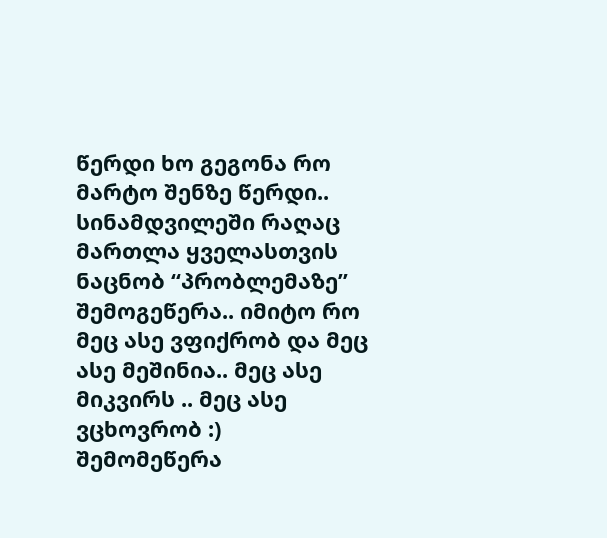წერდი ხო გეგონა რო მარტო შენზე წერდი.. სინამდვილეში რაღაც მართლა ყველასთვის ნაცნობ “პრობლემაზე” შემოგეწერა.. იმიტო რო მეც ასე ვფიქრობ და მეც ასე მეშინია.. მეც ასე მიკვირს .. მეც ასე ვცხოვრობ :)
შემომეწერა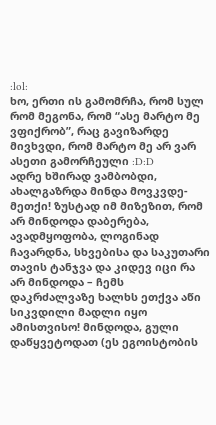:lol:
ხო, ერთი ის გამომრჩა, რომ სულ რომ მეგონა, რომ “ასე მარტო მე ვფიქრობ”, რაც გავიზარდე მივხვდი, რომ მარტო მე არ ვარ ასეთი გამორჩეული :D:D
ადრე ხშირად ვამბობდი, ახალგაზრდა მინდა მოვკვდე-მეთქი! ზუსტად იმ მიზეზით, რომ არ მინდოდა დაბერება, ავადმყოფობა, ლოგინად ჩავარდნა, სხვებისა და საკუთარი თავის ტანჯვა და კიდევ იცი რა არ მინდოდა – ჩემს დაკრძალვაზე ხალხს ეთქვა აწი სიკვდილი მადლი იყო ამისთვისო! მინდოდა, გული დაწყვეტოდათ (ეს ეგოისტობის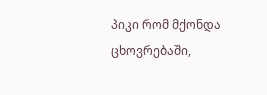პიკი რომ მქონდა ცხოვრებაში,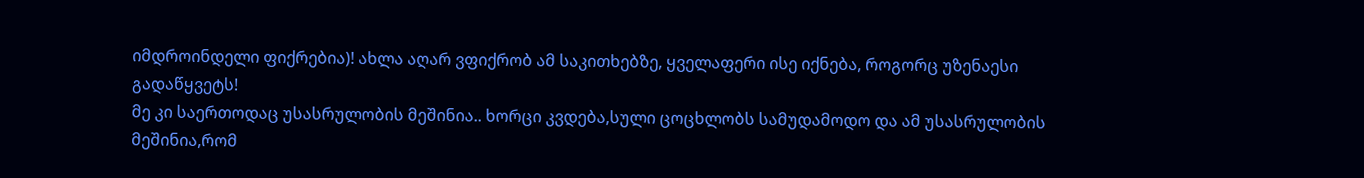იმდროინდელი ფიქრებია)! ახლა აღარ ვფიქრობ ამ საკითხებზე, ყველაფერი ისე იქნება, როგორც უზენაესი გადაწყვეტს!
მე კი საერთოდაც უსასრულობის მეშინია.. ხორცი კვდება,სული ცოცხლობს სამუდამოდო და ამ უსასრულობის მეშინია,რომ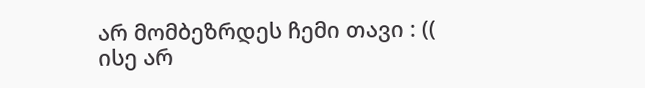არ მომბეზრდეს ჩემი თავი : ((
ისე არ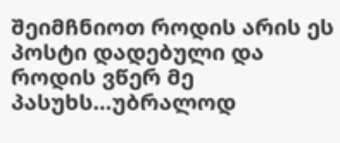შეიმჩნიოთ როდის არის ეს პოსტი დადებული და როდის ვწერ მე პასუხს…უბრალოდ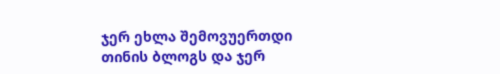ჯერ ეხლა შემოვუერთდი თინის ბლოგს და ჯერ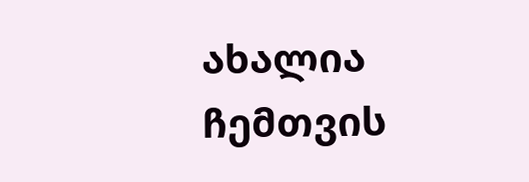ახალია ჩემთვის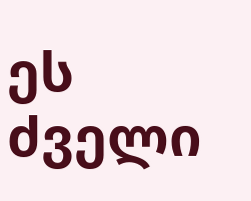ეს ძველი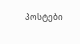პოსტები